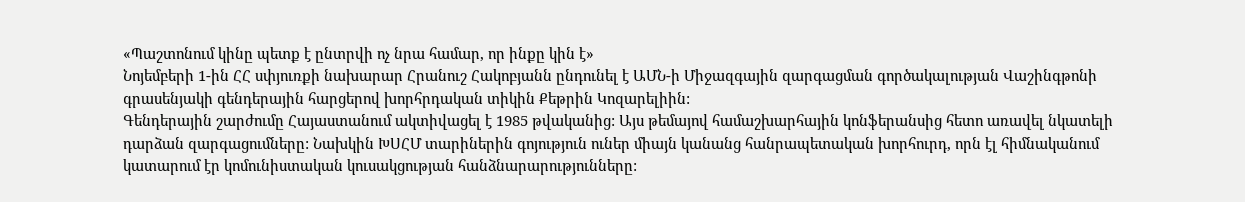«Պաշտոնում կինը պետք է ընտրվի ոչ նրա համար, որ ինքը կին է»
Նոյեմբերի 1-ին ՀՀ սփյուռքի նախարար Հրանուշ Հակոբյանն ընդունել է ԱՄՆ-ի Միջազգային զարգացման գործակալության Վաշինգթոնի գրասենյակի գենդերային հարցերով խորհրդական տիկին Քեթրին Կոզարելիին:
Գենդերային շարժումը Հայաստանում ակտիվացել է 1985 թվականից: Այս թեմայով համաշխարհային կոնֆերանսից հետո առավել նկատելի դարձան զարգացումները: Նախկին ԽՍՀՄ տարիներին գոյություն ուներ միայն կանանց հանրապետական խորհուրդ, որն էլ հիմնականում կատարում էր կոմունիստական կուսակցության հանձնարարությունները: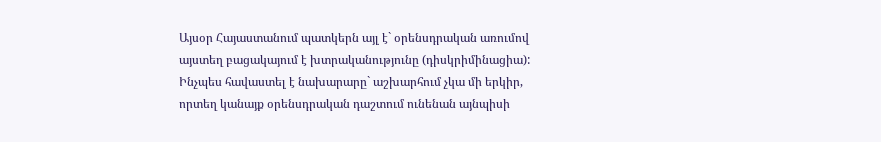Այսօր Հայաստանում պատկերն այլ է` օրենսդրական առումով այստեղ բացակայում է խտրականությունը (դիսկրիմինացիա): Ինչպես հավաստել է նախարարը` աշխարհում չկա մի երկիր, որտեղ կանայք օրենսդրական դաշտում ունենան այնպիսի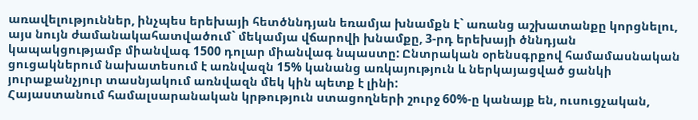առավելություններ, ինչպես երեխայի հետծննդյան եռամյա խնամքն է` առանց աշխատանքը կորցնելու, այս նույն ժամանակահատվածում` մեկամյա վճարովի խնամքը, 3-րդ երեխայի ծննդյան կապակցությամբ միանվագ 1500 դոլար միանվագ նպաստը: Ընտրական օրենսգրքով համամասնական ցուցակներում նախատեսում է առնվազն 15% կանանց առկայություն և ներկայացված ցանկի յուրաքանչյուր տասնյակում առնվազն մեկ կին պետք է լինի:
Հայաստանում համալսարանական կրթություն ստացողների շուրջ 60%-ը կանայք են, ուսուցչական,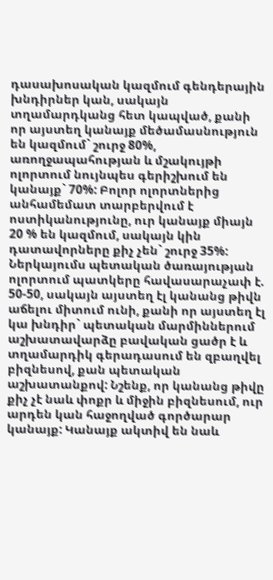դասախոսական կազմում գենդերային խնդիրներ կան, սակայն տղամարդկանց հետ կապված, քանի որ այստեղ կանայք մեծամասնություն են կազմում` շուրջ 80%, առողջապահության և մշակույթի ոլորտում նույնպես գերիշխում են կանայք` 70%: Բոլոր ոլորտներից անհամեմատ տարբերվում է ոստիկանությունը, ուր կանայք միայն 20 % են կազմում, սակայն կին դատավորները քիչ չեն` շուրջ 35%:
Ներկայումս պետական ծառայության ոլորտում պատկերը հավասարաչափ է. 50-50, սակայն այստեղ էլ կանանց թիվն աճելու միտում ունի, քանի որ այստեղ էլ կա խնդիր` պետական մարմիններում աշխատավարձը բավական ցածր է և տղամարդիկ գերադասում են զբաղվել բիզնեսով, քան պետական աշխատանքով: Նշենք, որ կանանց թիվը քիչ չէ նաև փոքր և միջին բիզնեսում, ուր արդեն կան հաջողված գործարար կանայք: Կանայք ակտիվ են նաև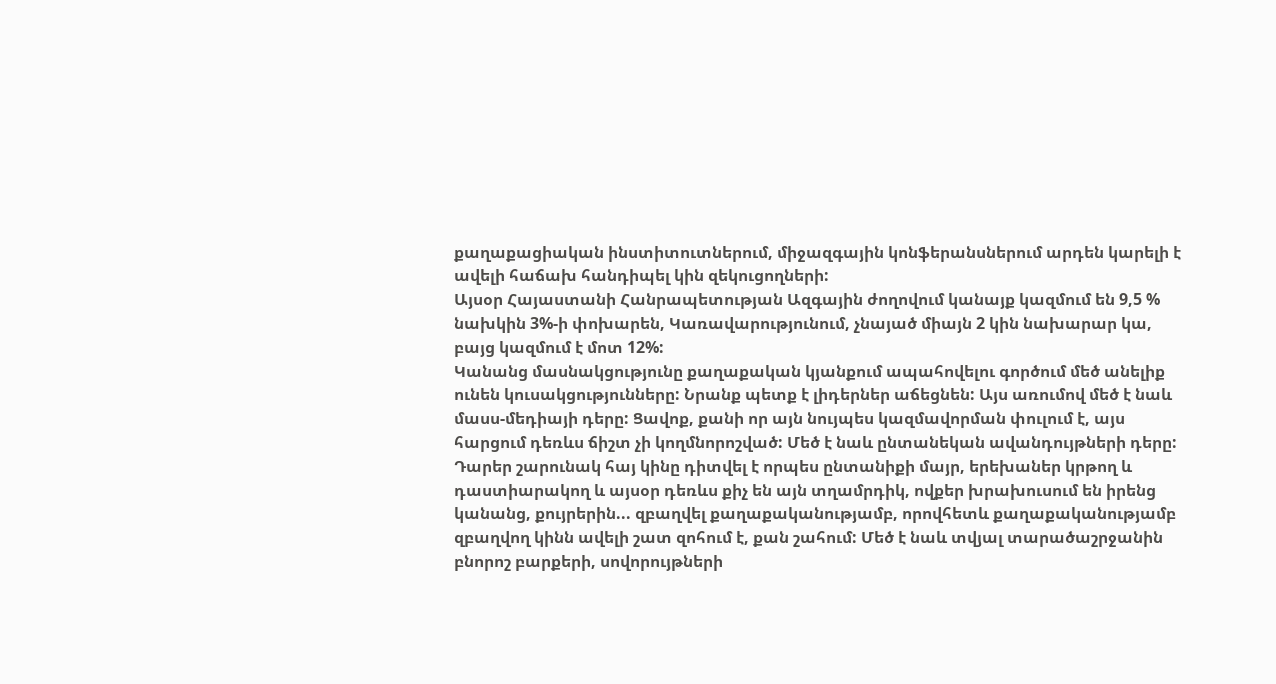քաղաքացիական ինստիտուտներում, միջազգային կոնֆերանսներում արդեն կարելի է ավելի հաճախ հանդիպել կին զեկուցողների:
Այսօր Հայաստանի Հանրապետության Ազգային ժողովում կանայք կազմում են 9,5 % նախկին 3%-ի փոխարեն, Կառավարությունում, չնայած միայն 2 կին նախարար կա, բայց կազմում է մոտ 12%:
Կանանց մասնակցությունը քաղաքական կյանքում ապահովելու գործում մեծ անելիք ունեն կուսակցությունները: Նրանք պետք է լիդերներ աճեցնեն: Այս առումով մեծ է նաև մասս-մեդիայի դերը: Ցավոք, քանի որ այն նույպես կազմավորման փուլում է, այս հարցում դեռևս ճիշտ չի կողմնորոշված: Մեծ է նաև ընտանեկան ավանդույթների դերը: Դարեր շարունակ հայ կինը դիտվել է որպես ընտանիքի մայր, երեխաներ կրթող և դաստիարակող և այսօր դեռևս քիչ են այն տղամրդիկ, ովքեր խրախուսում են իրենց կանանց, քույրերին... զբաղվել քաղաքականությամբ, որովհետև քաղաքականությամբ զբաղվող կինն ավելի շատ զոհում է, քան շահում: Մեծ է նաև տվյալ տարածաշրջանին բնորոշ բարքերի, սովորույթների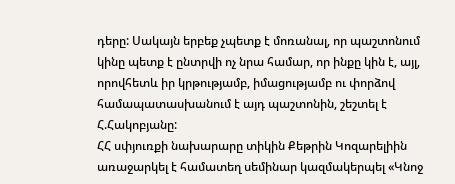դերը: Սակայն երբեք չպետք է մոռանալ, որ պաշտոնում կինը պետք է ընտրվի ոչ նրա համար, որ ինքը կին է, այլ, որովհետև իր կրթությամբ, իմացությամբ ու փորձով համապատասխանում է այդ պաշտոնին, շեշտել է Հ.Հակոբյանը:
ՀՀ սփյուռքի նախարարը տիկին Քեթրին Կոզարելիին առաջարկել է համատեղ սեմինար կազմակերպել «Կնոջ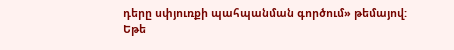դերը սփյուռքի պահպանման գործում» թեմայով:
Եթե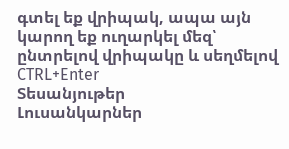գտել եք վրիպակ, ապա այն կարող եք ուղարկել մեզ՝ ընտրելով վրիպակը և սեղմելով CTRL+Enter
Տեսանյութեր
Լուսանկարներ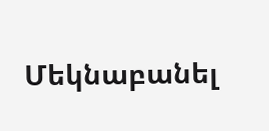Մեկնաբանել